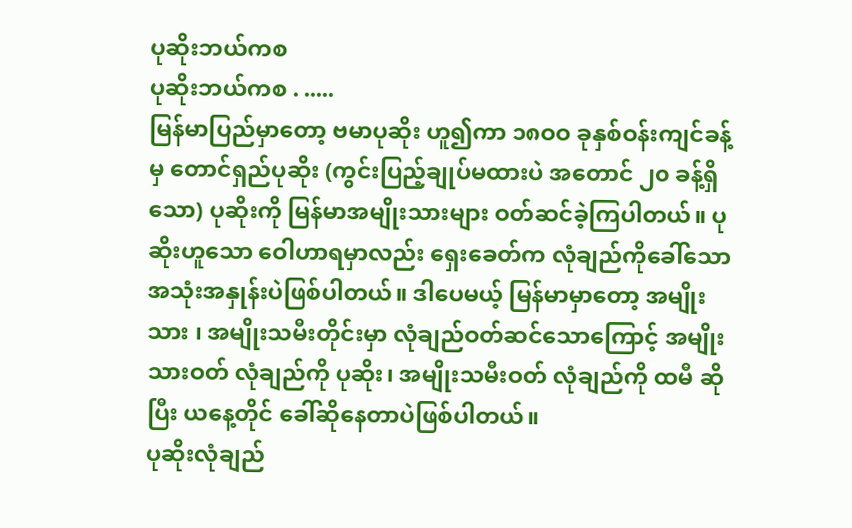ပုဆိုးဘယ်ကစ
ပုဆိုးဘယ်ကစ . .....
မြန်မာပြည်မှာတော့ ဗမာပုဆိုး ဟူ၍ကာ ၁၈ဝဝ ခုနှစ်ဝန်းကျင်ခန့်မှ တောင်ရှည်ပုဆိုး (ကွင်းပြည့်ချုပ်မထားပဲ အတောင် ၂၀ ခန့်ရှိသော) ပုဆိုးကို မြန်မာအမျိုးသားများ ဝတ်ဆင်ခဲ့ကြပါတယ်။ ပုဆိုးဟူသော ဝေါဟာရမှာလည်း ရှေးခေတ်က လုံချည်ကိုခေါ်သော အသုံးအနှုန်းပဲဖြစ်ပါတယ်။ ဒါပေမယ့် မြန်မာမှာတော့ အမျိုးသား ၊ အမျိုးသမီးတိုင်းမှာ လုံချည်ဝတ်ဆင်သောကြောင့် အမျိုးသားဝတ် လုံချည်ကို ပုဆိုး၊ အမျိုးသမီးဝတ် လုံချည်ကို ထမီ ဆိုပြီး ယနေ့တိုင် ခေါ်ဆိုနေတာပဲဖြစ်ပါတယ်။
ပုဆိုးလုံချည်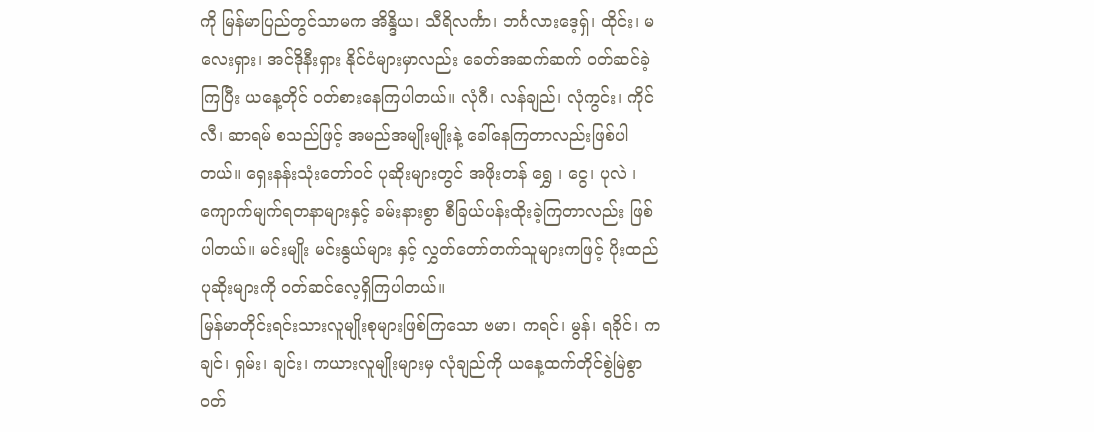ကို မြန်မာပြည်တွင်သာမက အိန္ဒိယ၊ သီရိလင်္ကာ၊ ဘင်္ဂလားဒေ့ရှ်၊ ထိုင်း၊ မလေးရှား၊ အင်ဒိုနီးရှား နိုင်ငံများမှာလည်း ခေတ်အဆက်ဆက် ဝတ်ဆင်ခဲ့ကြပြီး ယနေ့တိုင် ဝတ်စားနေကြပါတယ်။ လုံဂီ၊ လန်ချည်၊ လုံကွင်း၊ ကိုင်လီ၊ ဆာရမ် စသည်ဖြင့် အမည်အမျိုးမျိုးနဲ့ ခေါ်နေကြတာလည်းဖြစ်ပါတယ်။ ရှေးနန်းသုံးတော်ဝင် ပုဆိုးများတွင် အဖိုးတန် ရွှေ ၊ ငွေ၊ ပုလဲ ၊ ကျောက်မျက်ရတနာများနှင့် ခမ်းနားစွာ စီခြယ်ပန်းထိုးခဲ့ကြတာလည်း ဖြစ်ပါတယ်။ မင်းမျိုး မင်းနွယ်များ နှင့် လွှတ်တော်တက်သူများကဖြင့် ပိုးထည်ပုဆိုးများကို ဝတ်ဆင်လေ့ရှိကြပါတယ်။
မြန်မာတိုင်းရင်းသားလူမျိုးစုများဖြစ်ကြသော ဗမာ၊ ကရင်၊ မွန်၊ ရခိုင်၊ ကချင်၊ ရှမ်း၊ ချင်း၊ ကယားလူမျိုးများမှ လုံချည်ကို ယနေ့ထက်တိုင်စွဲမြဲစွာ ဝတ်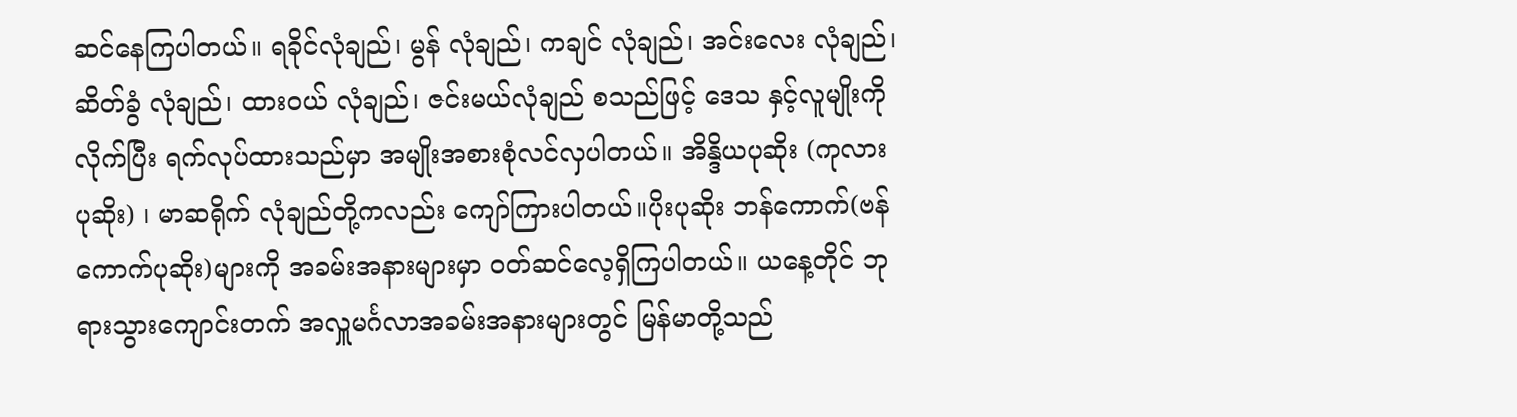ဆင်နေကြပါတယ်။ ရခိုင်လုံချည်၊ မွန် လုံချည်၊ ကချင် လုံချည်၊ အင်းလေး လုံချည်၊ ဆိတ်ခွံ လုံချည်၊ ထားဝယ် လုံချည်၊ ဇင်းမယ်လုံချည် စသည်ဖြင့် ဒေသ နှင့်လူမျိုးကိုလိုက်ပြီး ရက်လုပ်ထားသည်မှာ အမျိုးအစားစုံလင်လှပါတယ်။ အိန္ဒိယပုဆိုး (ကုလားပုဆိုး) ၊ မာဆရိုက် လုံချည်တို့ကလည်း ကျော်ကြားပါတယ်။ပိုးပုဆိုး ဘန်ကောက်(ဗန်ကောက်ပုဆိုး)များကို အခမ်းအနားများမှာ ဝတ်ဆင်လေ့ရှိကြပါတယ်။ ယနေ့တိုင် ဘုရားသွားကျောင်းတက် အလှူမင်္ဂလာအခမ်းအနားများတွင် မြန်မာတို့သည်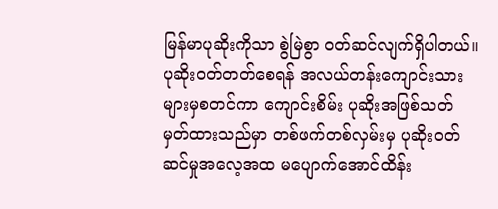မြန်မာပုဆိုးကိုသာ စွဲမြဲစွာ ဝတ်ဆင်လျက်ရှိပါတယ်။ ပုဆိုးဝတ်တတ်စေရန် အလယ်တန်းကျောင်းသားများမှစတင်ကာ ကျောင်းစိမ်း ပုဆိုးအဖြစ်သတ်မှတ်ထားသည်မှာ တစ်ဖက်တစ်လှမ်းမှ ပုဆိုးဝတ်ဆင်မှုအလေ့အထ မပျောက်အောင်ထိန်း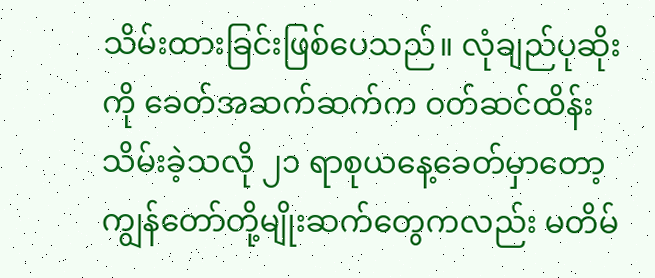သိမ်းထားခြင်းဖြစ်ပေသည်။ လုံချည်ပုဆိုးကို ခေတ်အဆက်ဆက်က ဝတ်ဆင်ထိန်းသိမ်းခဲ့သလို ၂၁ ရာစုယနေ့ခေတ်မှာတော့ ကျွန်တော်တို့မျိုးဆက်တွေကလည်း မတိမ်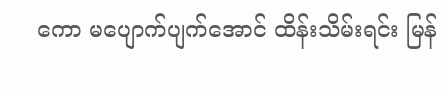ကော မပျောက်ပျက်အောင် ထိန်းသိမ်းရင်း မြန်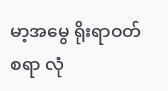မာ့အမွေ ရိုးရာဝတ်စရာ လုံ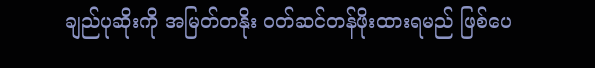ချည်ပုဆိုးကို အမြတ်တနိုး ဝတ်ဆင်တန်ဖိုးထားရမည် ဖြစ်ပေ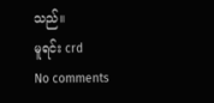သည်။
မူရင်း crd
No comments